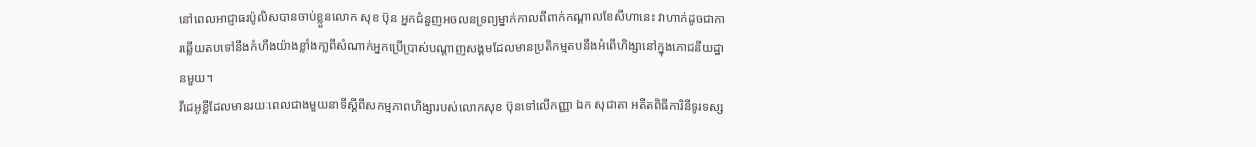នៅពេលអាជ្ញាធរប៉ូលិសបានចាប់ខ្លួនលោក សុខ ប៊ុន អ្នកជំនួញអចលនទ្រព្យម្នាក់កាលពីពាក់កណ្តាលខែសីហានេះ វាហាក់ដូចជាការឆ្លើយតបទៅនឹងកំហឹងយ៉ាងខ្លាំងកា្លពីសំណាក់អ្នកប្រើប្រាស់បណ្ដាញសង្គមដែលមានប្រតិកម្មតបនឹងអំពើហិង្សានៅក្នុងភោជនីយដ្ឋានមួយ។
វីដេអូខ្លីដែលមានរយៈពេលជាងមួយនាទីស្តីពីសកម្មភាពហិង្សារបស់លោកសុខ ប៊ុនទៅលើកញ្ញា ឯក សុជាតា អតីតពិធីការិនីទូរទស្ស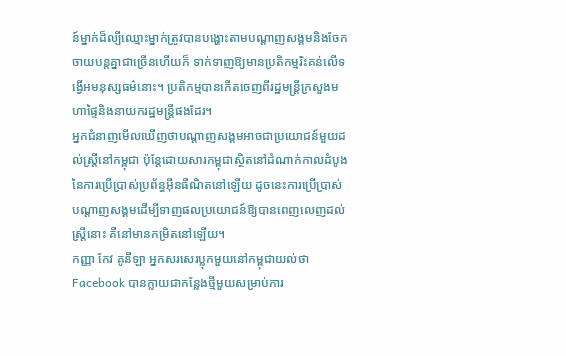ន៍ម្នាក់ដ៏ល្បីឈ្មោះម្នាក់ត្រូវបានបង្ហោះតាមបណ្តាញសង្គមនិងចែកចាយបន្តគ្នាជាច្រើនហើយក៏ ទាក់ទាញឱ្យមានប្រតិកម្មរិះគន់លើទង្វើអមនុស្សធម៌នោះ។ ប្រតិកម្មបានកើតចេញពីរដ្ឋមន្ត្រីក្រសួងមហាផ្ទៃនិងនាយករដ្ឋមន្ត្រីផងដែរ។
អ្នកជំនាញមើលឃើញថាបណ្តាញសង្គមអាចជាប្រយោជន៍មួយដល់ស្ត្រីនៅកម្ពុជា ប៉ុន្តែដោយសារកម្ពុជាស្ថិតនៅដំណាក់កាលដំបូងនៃការប្រើប្រាស់ប្រព័ន្ធអ៊ីនធឺណិតនៅឡើយ ដូចនេះការប្រើប្រាស់បណ្ដាញសង្គមដើម្បីទាញផលប្រយោជន៍ឱ្យបានពេញលេញដល់ស្ត្រីនោះ គឺនៅមានកម្រិតនៅឡើយ។
កញ្ញា កែវ គូនីឡា អ្នកសរសេរប្លុកមួយនៅកម្ពុជាយល់ថា Facebook បានក្លាយជាកន្លែងថ្មីមួយសម្រាប់ការ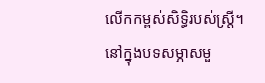លើកកម្ពស់សិទ្ធិរបស់ស្ត្រី។
នៅក្នុងបទសម្ភាសមួ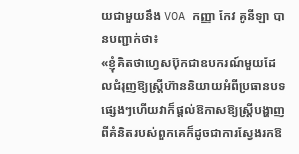យជាមួយនឹង VOA កញ្ញា កែវ គូនីឡា បានបញ្ជាក់ថា៖
«ខ្ញុំគិតថាហ្វេសប៊ុកជាឧបករណ៍មួយដែលជំរុញឱ្យស្ត្រីហ៊ាននិយាយអំពីប្រធានបទផ្សេងៗហើយវាក៏ផ្ដល់ឱកាសឱ្យស្ត្រីបង្ហាញពីគំនិតរបស់ពួកគេក៏ដូចជាការស្វែងរកឱ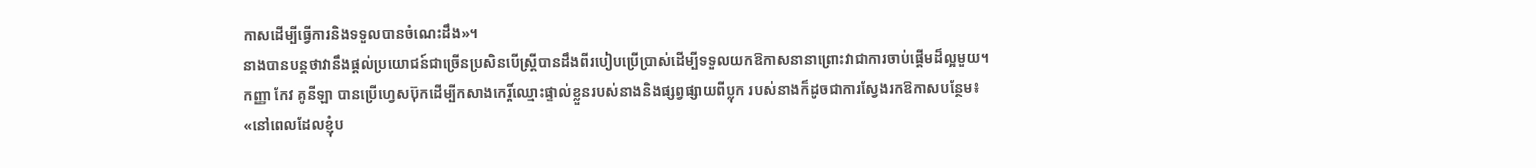កាសដើម្បីធ្វើការនិងទទួលបានចំណេះដឹង»។
នាងបានបន្តថាវានឹងផ្តល់ប្រយោជន៍ជាច្រើនប្រសិនបើស្ត្រីបានដឹងពីរបៀបប្រើប្រាស់ដើម្បីទទួលយកឱកាសនានាព្រោះវាជាការចាប់ផ្តើមដ៏ល្អមួយ។
កញ្ញា កែវ គូនីឡា បានប្រើហ្វេសប៊ុកដើម្បីកសាងកេរ្តិ៍ឈ្មោះផ្ទាល់ខ្លួនរបស់នាងនិងផ្សព្វផ្សាយពីប្លុក របស់នាងក៏ដូចជាការស្វែងរកឱកាសបន្ថែម៖
«នៅពេលដែលខ្ញុំប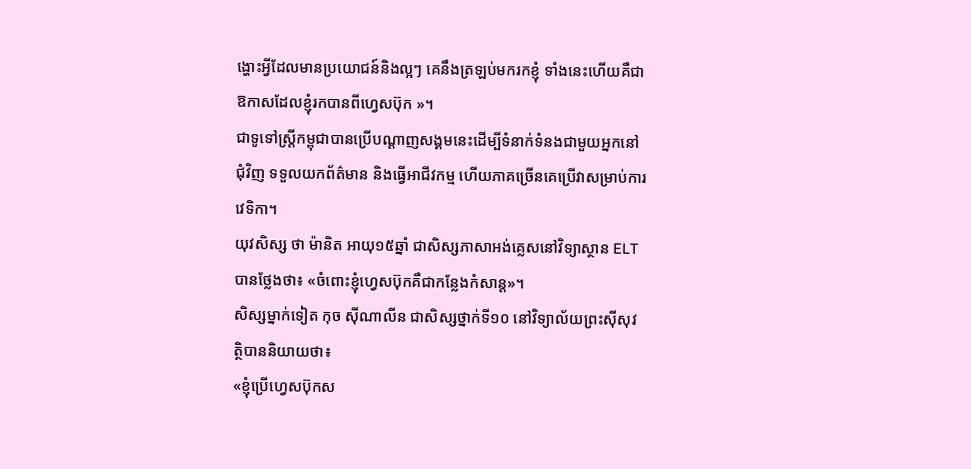ង្ហោះអ្វីដែលមានប្រយោជន៍និងល្អៗ គេនឹងត្រឡប់មករកខ្ញុំ ទាំងនេះហើយគឺជាឱកាសដែលខ្ញុំរកបានពីហ្វេសប៊ុក »។
ជាទូទៅស្ត្រីកម្ពុជាបានប្រើបណ្ដាញសង្គមនេះដើម្បីទំនាក់ទំនងជាមួយអ្នកនៅជុំវិញ ទទួលយកព័ត៌មាន និងធ្វើអាជីវកម្ម ហើយភាគច្រើនគេប្រើវាសម្រាប់ការវេទិកា។
យុវសិស្ស ថា ម៉ានិត អាយុ១៥ឆ្នាំ ជាសិស្សភាសាអង់គ្លេសនៅវិទ្យាស្ថាន ELT បានថ្លែងថា៖ «ចំពោះខ្ញុំហ្វេសប៊ុកគឺជាកន្លែងកំសាន្ដ»។
សិស្សម្នាក់ទៀត កុច ស៊ីណាលីន ជាសិស្សថ្នាក់ទី១០ នៅវិទ្យាល័យព្រះស៊ីសុវត្ថិបាននិយាយថា៖
«ខ្ញុំប្រើហ្វេសប៊ុកស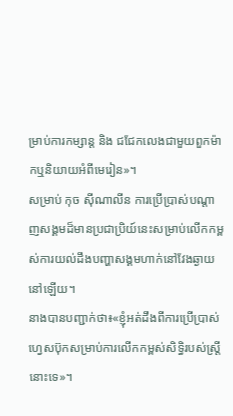ម្រាប់ការកម្សាន្ត និង ជជែកលេងជាមួយពួកម៉ាកឬនិយាយអំពីមេរៀន»។
សម្រាប់ កុច ស៊ីណាលីន ការប្រើប្រាស់បណ្តាញសង្គមដ៏មានប្រជាប្រិយ៍នេះសម្រាប់លើកកម្ពស់ការយល់ដឹងបញ្ហាសង្គមហាក់នៅវែងឆ្ងាយនៅឡើយ។
នាងបានបញ្ជាក់ថា៖«ខ្ញុំអត់ដឹងពីការប្រើប្រាស់ហ្វេសប៊ុកសម្រាប់ការលើកកម្ពស់សិទ្ធិរបស់ស្ត្រីនោះទេ»។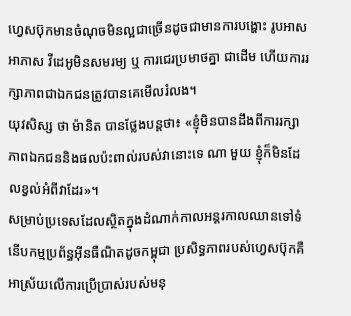ហ្វេសប៊ុកមានចំណុចមិនល្អជាច្រើនដូចជាមានការបង្ហោះ រូបអាសអាភាស វីដេអូមិនសមរម្យ ឬ ការជេរប្រមាថគ្នា ជាដើម ហើយការរក្សាភាពជាឯកជនត្រូវបានគេមើលរំលង។
យុវសិស្ស ថា ម៉ានិត បានថ្លែងបន្តថា៖ «ខ្ញុំមិនបានដឹងពីការរក្សាភាពឯកជននិងផលប៉ះពាល់របស់វានោះទេ ណា មួយ ខ្ញុំក៏មិនដែលខ្វល់អំពីវាដែរ»។
សម្រាប់ប្រទេសដែលស្ថិតក្នុងដំណាក់កាលអន្តរកាលឈានទៅទំនើបកម្មប្រព័ន្ធអ៊ីនធឺណិតដូចកម្ពុជា ប្រសិទ្ធភាពរបស់ហ្វេសប៊ុកគឺអាស្រ័យលើការប្រើប្រាស់របស់មនុ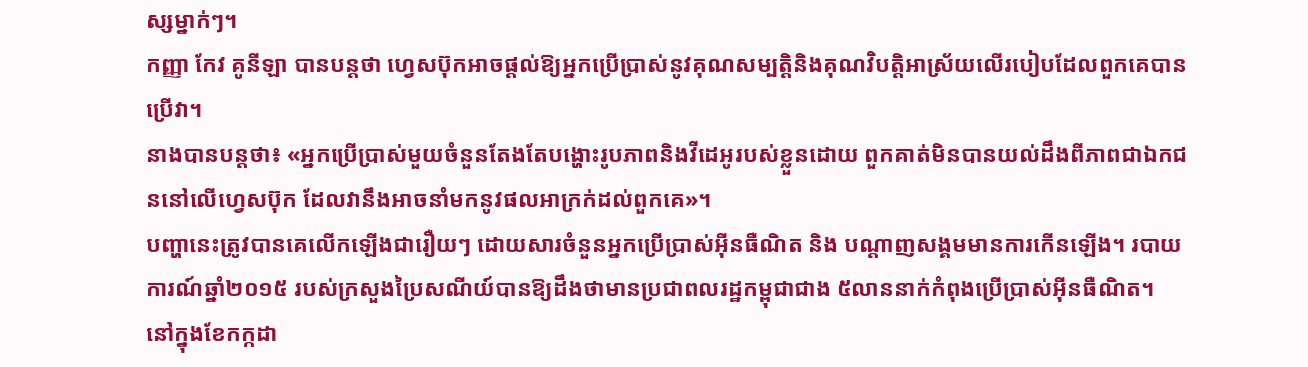ស្សម្នាក់ៗ។
កញ្ញា កែវ គូនីឡា បានបន្តថា ហ្វេសប៊ុកអាចផ្ដល់ឱ្យអ្នកប្រើប្រាស់នូវគុណសម្បត្តិនិងគុណវិបត្តិអាស្រ័យលើរបៀបដែលពួកគេបានប្រើវា។
នាងបានបន្តថា៖ «អ្នកប្រើប្រាស់មួយចំនួនតែងតែបង្ហោះរូបភាពនិងវីដេអូរបស់ខ្លួនដោយ ពួកគាត់មិនបានយល់ដឹងពីភាពជាឯកជននៅលើហ្វេសប៊ុក ដែលវានឹងអាចនាំមកនូវផលអាក្រក់ដល់ពួកគេ»។
បញ្ហានេះត្រូវបានគេលើកឡើងជារឿយៗ ដោយសារចំនួនអ្នកប្រើប្រាស់អ៊ីនធឺណិត និង បណ្ដាញសង្គមមានការកើនឡើង។ របាយការណ៍ឆ្នាំ២០១៥ របស់ក្រសួងប្រៃសណីយ៍បានឱ្យដឹងថាមានប្រជាពលរដ្ឋកម្ពុជាជាង ៥លាននាក់កំពុងប្រើប្រាស់អ៊ីនធឺណិត។
នៅក្នុងខែកក្កដា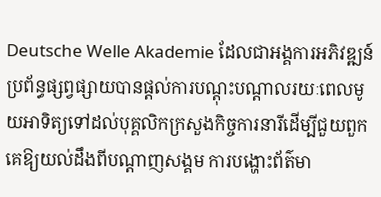Deutsche Welle Akademie ដែលជាអង្គការអភិវឌ្ឍន៍ប្រព័ន្ធផ្សព្វផ្សាយបានផ្ដល់ការបណ្តុះបណ្តាលរយៈពេលមូយអាទិត្យទៅដល់បុគ្គលិកក្រសួងកិច្ចការនារីដើម្បីជួយពួកគេឱ្យយល់ដឹងពីបណ្ដាញសង្គម ការបង្ហោះព័ត៌មា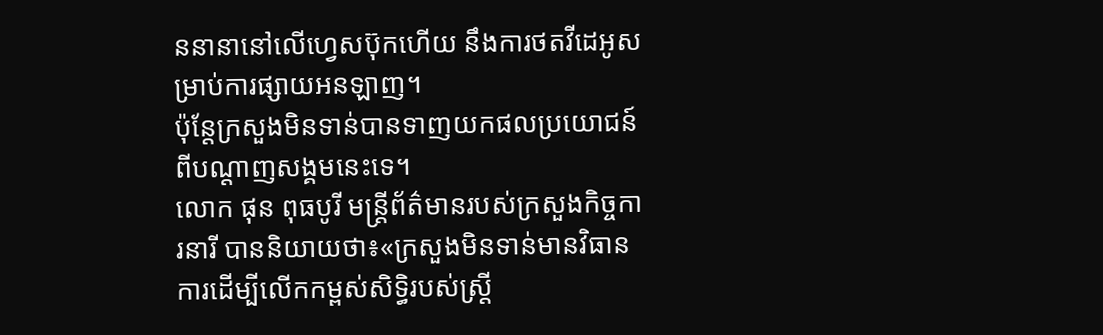ននានានៅលើហ្វេសប៊ុកហើយ នឹងការថតវីដេអូសម្រាប់ការផ្សាយអនឡាញ។
ប៉ុន្តែក្រសួងមិនទាន់បានទាញយកផលប្រយោជន៍ពីបណ្ដាញសង្គមនេះទេ។
លោក ផុន ពុធបូរី មន្ត្រីព័ត៌មានរបស់ក្រសួងកិច្ចការនារី បាននិយាយថា៖«ក្រសួងមិនទាន់មានវិធានការដើម្បីលើកកម្ពស់សិទ្ធិរបស់ស្ត្រី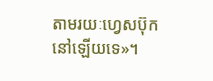តាមរយៈហ្វេសប៊ុកនៅឡើយទេ»។